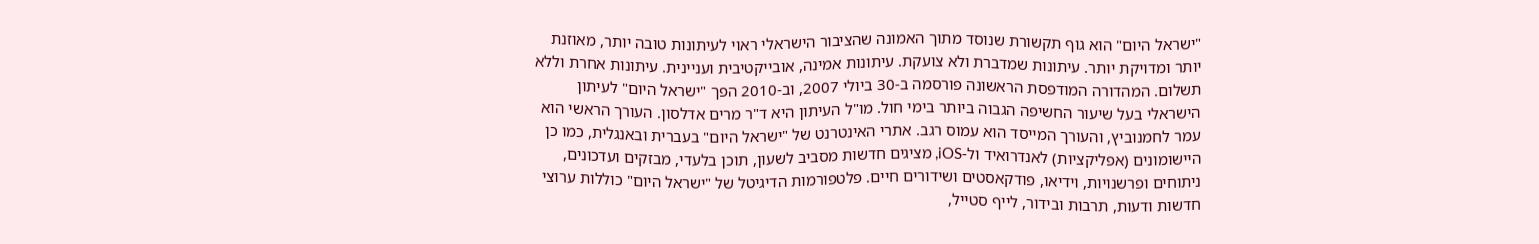"ישראל היום" הוא גוף תקשורת שנוסד מתוך האמונה שהציבור הישראלי ראוי לעיתונות טובה יותר, מאוזנת יותר ומדויקת יותר. עיתונות שמדברת ולא צועקת. עיתונות אמינה, אובייקטיבית ועניינית. עיתונות אחרת וללא תשלום. המהדורה המודפסת הראשונה פורסמה ב-30 ביולי 2007, וב-2010 הפך "ישראל היום" לעיתון הישראלי בעל שיעור החשיפה הגבוה ביותר בימי חול. מו"ל העיתון היא ד"ר מרים אדלסון. העורך הראשי הוא עמר לחמנוביץ, והעורך המייסד הוא עמוס רגב. אתרי האינטרנט של "ישראל היום" בעברית ובאנגלית, כמו כן היישומונים (אפליקציות) לאנדרואיד ול-iOS, מציגים חדשות מסביב לשעון, תוכן בלעדי, מבזקים ועדכונים, ניתוחים ופרשנויות, וידיאו, פודקאסטים ושידורים חיים. פלטפורמות הדיגיטל של "ישראל היום" כוללות ערוצי חדשות ודעות, תרבות ובידור, לייף סטייל,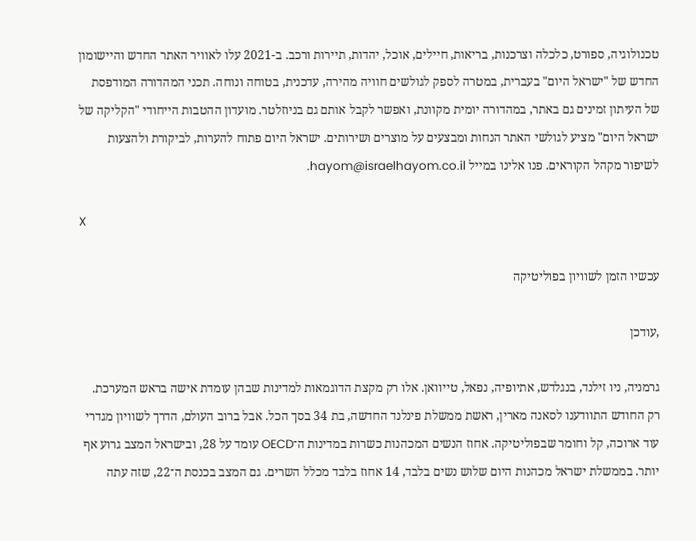טכנולוגיה, ספורט, כלכלה וצרכנות, בריאות, חיילים, אוכל, יהדות, תיירות ורכב. ב-2021 עלו לאוויר האתר החדש והיישומון החדש של "ישראל היום" בעברית, במטרה לספק לגולשים חוויה מהירה, עדכנית, בטוחה ונוחה. תכני המהדורה המודפסת של העיתון זמינים גם באתר, במהדורה יומית מקוונת, ואפשר לקבל אותם גם בניוזלטר. מועדון ההטבות הייחודי "הקליקה של ישראל היום" מציע לגולשי האתר הנחות ומבצעים על מוצרים ושירותים. ישראל היום פתוח להערות, לביקורת ולהצעות לשיפור מקהל הקוראים. פנו אלינו במייל hayom@israelhayom.co.il.

X

עכשיו הזמן לשוויון בפוליטיקה

,עודכן

גרמניה, ניו זילנד, בנגלדש, אתיופיה, נפאל, טייוואן. אלו רק מקצת הדוגמאות למדינות שבהן עומדת אישה בראש המערכת. רק החודש התוודענו לסאנה מארין, ראשת ממשלת פינלנד החדשה, בת 34 בסך הכל. אבל ברוב העולם, הדרך לשוויון מגדרי עוד ארוכה, קל וחומר שבפוליטיקה. אחוז הנשים המכהנות כשרות במדינות ה־OECD עומד על 28, ובישראל המצב גרוע אף יותר. בממשלת ישראל מכהנות היום שלוש נשים בלבד, 14 אחוז בלבד מכלל השרים. גם המצב בכנסת ה־22, שזה עתה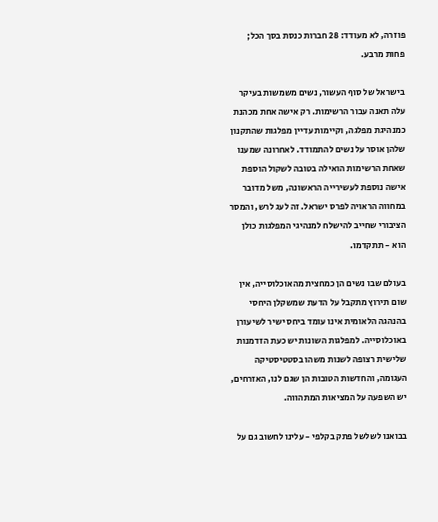פוזרה, לא מעודד: 28 חברות כנסת בסך הכל; פחות מרבע.

בישראל של סוף העשור, נשים משמשות בעיקר עלה תאנה עבור הרשימות. רק אישה אחת מכהנת כמנהיגת מפלגה, וקיימות עדיין מפלגות שהתקנון שלהן אוסר על נשים להתמודד. לאחרונה שמענו שאחת הרשימות הואילה בטובה לשקול הוספת אישה נוספת לעשירייה הראשונה, משל מדובר במחווה הראויה לפרס ישראל. זה לעג לרש, והמסר הציבורי שחייב להישלח למנהיגי המפלגות כולן הוא - תתקדמו.

בעולם שבו נשים הן כמחצית מהאוכלוסייה, אין שום תירוץ מתקבל על הדעת שמשקלן היחסי בהנהגה הלאומית אינו עומד ביחס ישיר לשיעורן באוכלוסייה. למפלגות השונות יש כעת הזדמנות שלישית רצופה לשנות משהו בסטטיסטיקה העגומה, והחדשות הטובות הן שגם לנו, האזרחים, יש השפעה על המציאות המתהווה.

בבואנו לשלשל פתק בקלפי - עלינו לחשוב גם על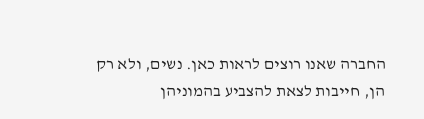החברה שאנו רוצים לראות כאן. נשים, ולא רק הן, חייבות לצאת להצביע בהמוניהן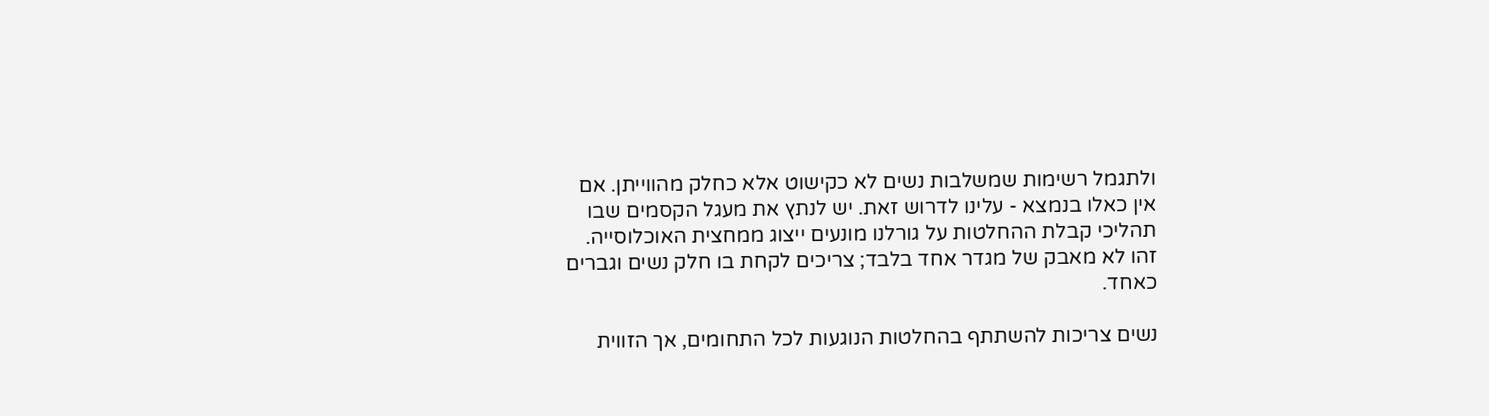ולתגמל רשימות שמשלבות נשים לא כקישוט אלא כחלק מהווייתן. אם אין כאלו בנמצא - עלינו לדרוש זאת. יש לנתץ את מעגל הקסמים שבו תהליכי קבלת ההחלטות על גורלנו מונעים ייצוג ממחצית האוכלוסייה. זהו לא מאבק של מגדר אחד בלבד; צריכים לקחת בו חלק נשים וגברים כאחד.

נשים צריכות להשתתף בהחלטות הנוגעות לכל התחומים, אך הזווית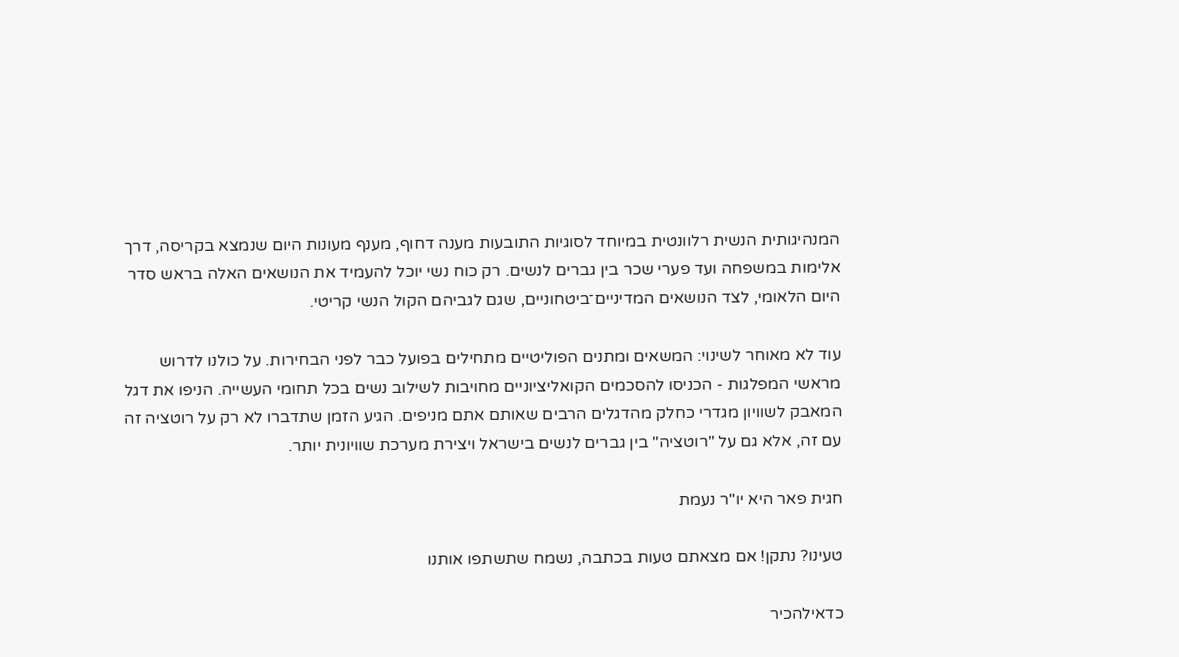המנהיגותית הנשית רלוונטית במיוחד לסוגיות התובעות מענה דחוף, מענף מעונות היום שנמצא בקריסה, דרך אלימות במשפחה ועד פערי שכר בין גברים לנשים. רק כוח נשי יוכל להעמיד את הנושאים האלה בראש סדר היום הלאומי, לצד הנושאים המדיניים־ביטחוניים, שגם לגביהם הקול הנשי קריטי.

עוד לא מאוחר לשינוי: המשאים ומתנים הפוליטיים מתחילים בפועל כבר לפני הבחירות. על כולנו לדרוש מראשי המפלגות - הכניסו להסכמים הקואליציוניים מחויבות לשילוב נשים בכל תחומי העשייה. הניפו את דגל המאבק לשוויון מגדרי כחלק מהדגלים הרבים שאותם אתם מניפים. הגיע הזמן שתדברו לא רק על רוטציה זה עם זה, אלא גם על "רוטציה" בין גברים לנשים בישראל ויצירת מערכת שוויונית יותר.

חגית פאר היא יו"ר נעמת

טעינו? נתקן! אם מצאתם טעות בכתבה, נשמח שתשתפו אותנו

כדאילהכיר